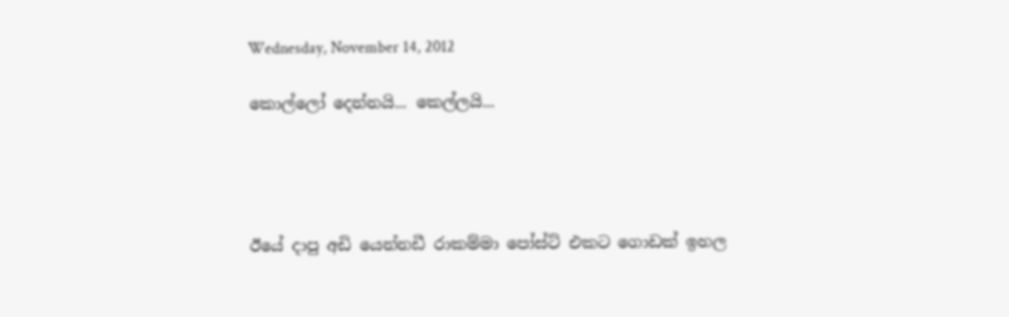Wednesday, November 14, 2012

කොල්ලෝ දෙන්නයි... කෙල්ලයි...




ඊයේ දාපු අඩි යෙන්නඩී රාකම්මා පෝස්ට් එකට ගොඩක් ඉහල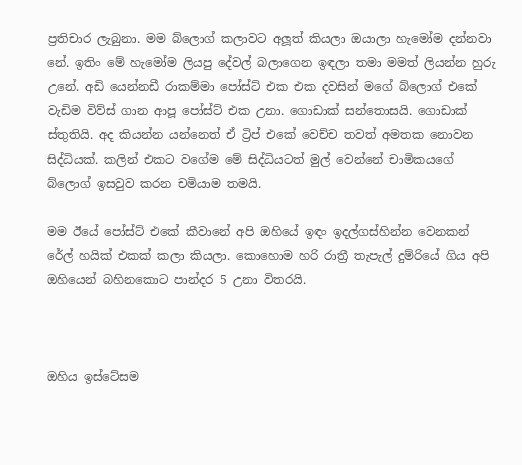ප්‍රතිචාර ලැබුනා. මම බ්ලොග් කලාවට අලූත් කියලා ඔයාලා හැමෝම දන්නවා නේ. ඉතිං මේ හැමෝම ලියපු දේවල් බලාගෙන ඉඳලා තමා මමත් ලියන්න හුරු උනේ. අඩි යෙන්නඩී රාකම්මා පෝස්ට් එක එක දවසින් මගේ බ්ලොග් එකේ වැඩිම විව්ස් ගාන ආපූ පෝස්ට් එක උනා. ගොඩාක් සන්තොසයි. ගොඩාක් ස්තුතියි. අද කියන්න යන්නෙත් ඒ ට්‍රිප් එකේ වෙච්ච තවත් අමතක නොවන සිද්ධියක්. කලින් එකට වගේම මේ සිද්ධියටත් මුල් වෙන්නේ චාමිකයගේ බ්ලොග් ඉසවුව කරන චමියාම තමයි.

මම ඊයේ පෝස්ට් එකේ කීවානේ අපි ඔහියේ ඉඳං ඉදල්ගස්හින්න වෙනකන් රේල් හයික් එකක් කලා කියලා. කොහොම හරි රාත්‍රී තැපැල් දුම්රියේ ගිය අපි ඔහියෙන් බහිනකොට පාන්දර 5 උනා විතරයි.



ඔහිය ඉස්ටේසම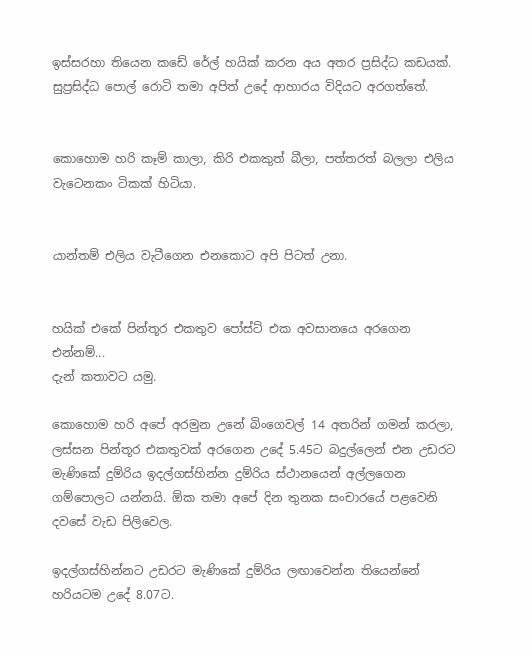ඉස්සරහා තියෙන කඩේ රේල් හයික් කරන අය අතර ප්‍රසිද්ධ කඩයක්. සුප්‍රසිද්ධ පොල් රොටි තමා අපිත් උදේ ආහාරය විදියට අරගත්තේ.


කොහොම හරි කෑම් කාලා, කිරි එකකුත් බීලා, පත්තරත් බලලා එලිය වැටෙනකං ටිකක් හිටියා.


යාන්තම් එලිය වැටීගෙන එනකොට අපි පිටත් උනා.


හයික් එකේ පින්තූර එකතුව පෝස්ට් එක අවසානයෙ අරගෙන එන්නම්...
දැන් කතාවට යමු.

කොහොම හරි අපේ අරමුන උනේ බිංගෙවල් 14 අතරින් ගමන් කරලා, ලස්සන පින්තූර එකතුවක් අරගෙන උදේ 5.45ට බදුල්ලෙන් එන උඩරට මැණිකේ දුම්රිය ඉදල්ගස්හින්න දුම්රිය ස්ථානයෙන් අල්ලගෙන ගම්පොලට යන්නයි. ඕක තමා අපේ දින තුනක සංචාරයේ පළවෙනි දවසේ වැඩ පිලිවෙල.

ඉදල්ගස්හින්නට උඩරට මැණිකේ දුම්රිය ලඟාවෙන්න තියෙන්නේ හරියටම උදේ 8.07ට.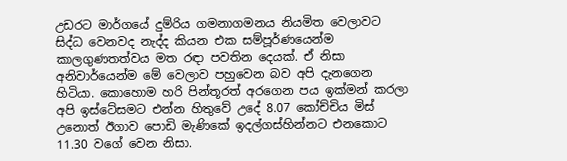උඩරට මාර්ගයේ දුම්රිය ගමනාගමනය නියමිත වෙලාවට සිද්ධ වෙනවද නැද්ද කියන එක සම්පූර්ණයෙන්ම කාලගුණතත්වය මත රඳා පවතින දෙයක්. ඒ නිසා අනිවාර්යෙන්ම මේ වෙලාව පහුවෙන බව අපි දැනගෙන හිටියා. කොහොම හරි පින්තූරත් අරගෙන පය ඉක්මන් කරලා අපි ඉස්ටේසමට එන්න හිතුවේ උදේ 8.07 කෝච්චිය මිස් උනොත් ඊගාව පොඩි මැණිකේ ඉදල්ගස්හින්නට එනකොට 11.30 වගේ වෙන නිසා.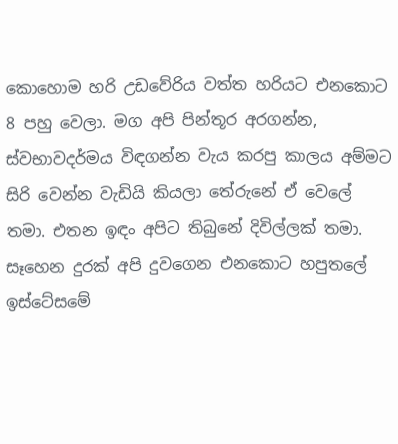කොහොම හරි උඩවේරිය වත්ත හරියට එනකොට 8 පහු වෙලා. මග අපි පින්තූර අරගන්න, ස්වභාවදර්මය විඳගන්න වැය කරපු කාලය අම්මට සිරි වෙන්න වැඩියි කියලා තේරුනේ ඒ වෙලේ තමා. එතන ඉඳං අපිට තිබුනේ දිවිල්ලක් තමා. සෑහෙන දුරක් අපි දුවගෙන එනකොට හපුතලේ ඉස්ටේසමේ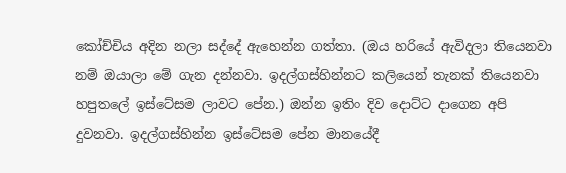කෝච්චිය අදින නලා සද්දේ ඇහෙන්න ගත්තා. (ඔය හරියේ ඇවිදලා තියෙනවා නම් ඔයාලා මේ ගැන දන්නවා. ඉදල්ගස්හින්නට කලියෙන් තැනක් තියෙනවා හපුතලේ ඉස්ටේසම ලාවට පේන.) ඔන්න ඉතිං දිව දොට්ට දාගෙන අපි දුවනවා. ඉදල්ගස්හින්න ඉස්ටේසම පේන මානයේදී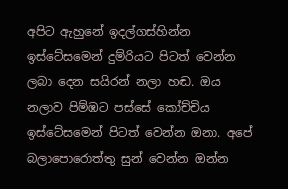අපිට ඇහුනේ ඉදල්ගස්හින්න ඉස්ටේසමෙන් දුම්රියට පිටත් වෙන්න ලබා දෙන සයිරන් නලා හඬ. ඔය නලාව පිම්ඹට පස්සේ කෝච්චිය ඉස්ටේසමෙන් පිටත් වෙන්න ඔනා. අපේ බලාපොරොත්තු සුන් වෙන්න ඔන්න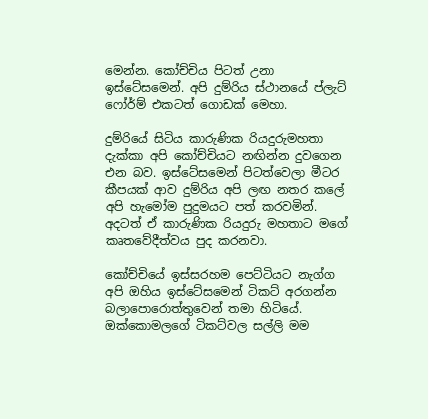මෙන්න. කෝච්චිය පිටත් උනා ඉස්ටේසමෙන්. අපි දුම්රිය ස්ථානයේ ප්ලැට් ෆෝර්ම් එකටත් ගොඩක් මෙහා.

දුම්රියේ සිටිය කාරුණික රියදුරුමහතා දැක්කා අපි කෝච්චියට නඟින්න දුවගෙන එන බව. ඉස්ටේසමෙන් පිටත්වෙලා මීටර කීපයක් ආව දුම්රිය අපි ලඟ නතර කලේ අපි හැමෝම පුදුමයට පත් කරවමින්. අදටත් ඒ කාරුණික රියදුරු මහතාට මගේ කෘතවේදීත්වය පුද කරනවා.

කෝච්චියේ ඉස්සරහම පෙට්ටියට නැග්ග අපි ඔහිය ඉස්ටේසමෙන් ටිකට් අරගන්න බලාපොරොත්තුවෙන් තමා හිටියේ. ඔක්කොමලගේ ටිකට්වල සල්ලි මම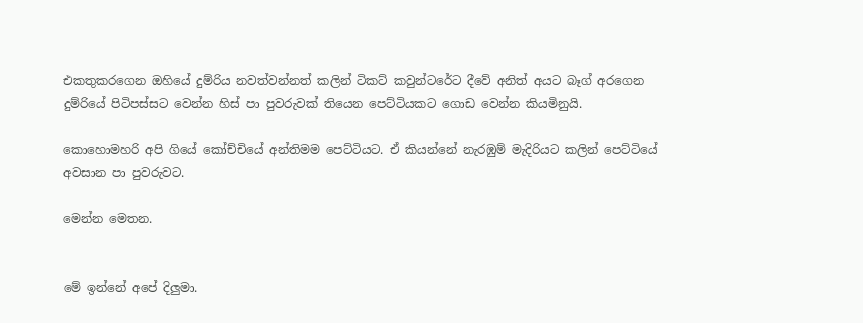එකතුකරගෙන ඔහියේ දුම්රිය නවත්වන්නත් කලින් ටිකට් කවුන්ටරේට දීවේ අනිත් අයට බෑග් අරගෙන දුම්රියේ පිටිපස්සට වෙන්න හිස් පා පුවරුවක් තියෙන පෙට්ටියකට ගොඩ වෙන්න කියමිනුයි.

කොහොමහරි අපි ගියේ කෝච්චියේ අන්තිමම පෙට්ටියට. ඒ කියන්නේ නැරඹුම් මැදිරියට කලින් පෙට්ටියේ අවසාන පා පුවරුවට.

මෙන්න මෙතන.


මේ ඉන්නේ අපේ දිලුමා.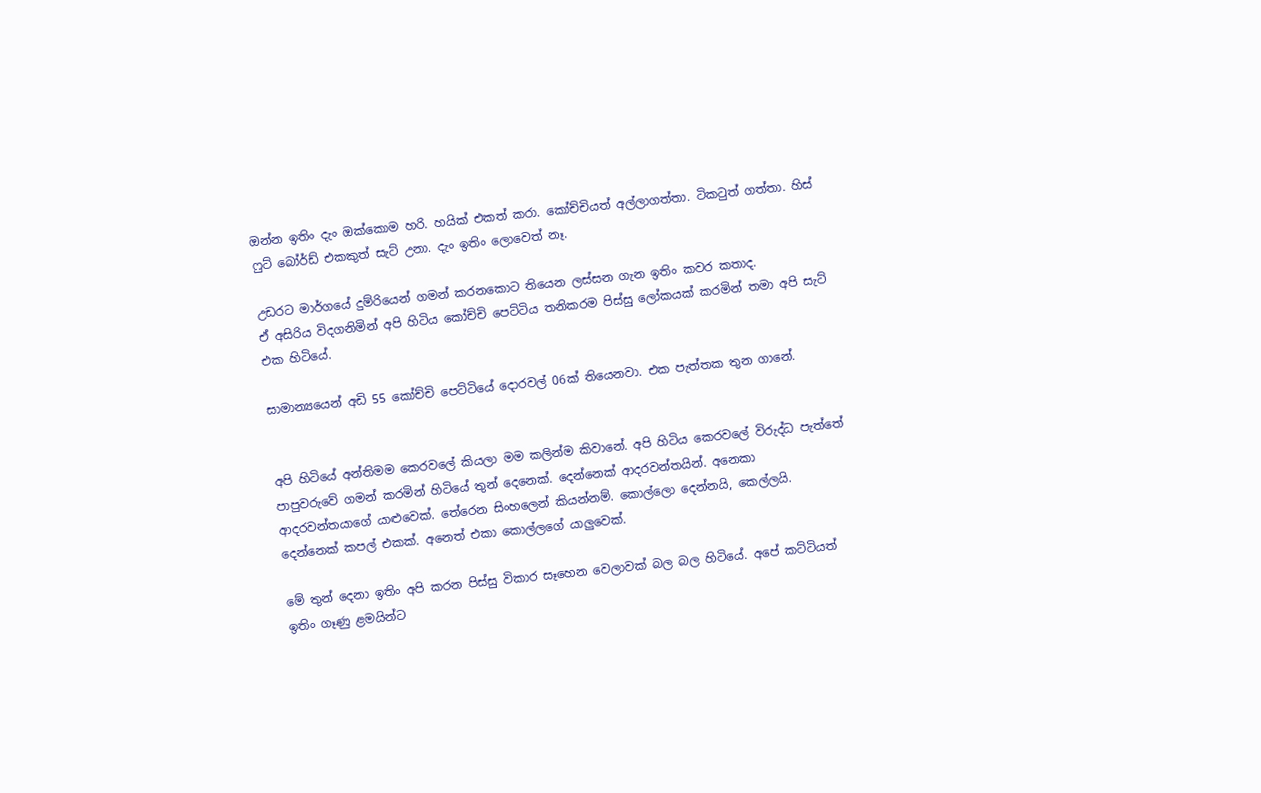ඔන්න ඉතිං දැං ඔක්කොම හරි. හයික් එකත් කරා. කෝච්චියත් අල්ලාගත්තා. ටිකටුත් ගත්තා. හිස් ෆුට් බෝර්ඩ් එකකුත් සැට් උනා. දැං ඉතිං ලොවෙත් නෑ.

උඩරට මාර්ගයේ දුම්රියෙන් ගමන් කරනකොට තියෙන ලස්සන ගැන ඉතිං කවර කතාද.
ඒ අසිරිය විදගනිමින් අපි හිටිය කෝච්චි පෙට්ටිය තනිකරම පිස්සු ලෝකයක් කරමින් තමා අපි සැට් එක හිටියේ.

සාමාන්‍යයෙන් අඩි 55 කෝච්චි පෙට්ටියේ දොරවල් 06ක් තියෙනවා. එක පැත්තක තුන ගානේ.


අපි හිටියේ අන්තිමම කෙරවලේ කියලා මම කලින්ම කිවානේ. අපි හිටිය කෙරවලේ විරුද්ධ පැත්තේ පාපුවරුවේ ගමන් කරමින් හිටියේ තුන් දෙනෙක්. දෙන්නෙක් ආදරවන්තයින්. අනෙකා ආදරවන්තයාගේ යාළුවෙක්. තේරෙන සිංහලෙන් කියන්නම්. කොල්ලො දෙන්නයි, කෙල්ලයි. දෙන්නෙක් කපල් එකක්. අනෙත් එකා කොල්ලගේ යාලුවෙක්.

මේ තුන් දෙනා ඉතිං අපි කරන පිස්සු විකාර සෑහෙන වෙලාවක් බල බල හිටියේ. අපේ කට්ටියත් ඉතිං ගෑණු ළමයින්ට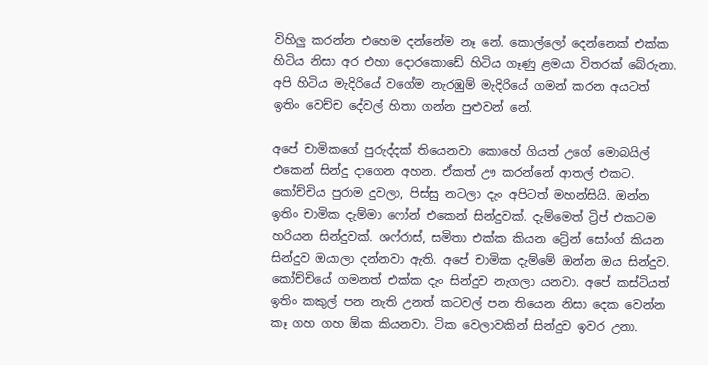විහිලු කරන්න එහෙම දන්නේම නෑ නේ. කොල්ලෝ දෙන්නෙක් එක්ක හිටිය නිසා අර එහා දොරකොඩේ හිටිය ගෑණු ළමයා විතරක් බේරුනා. අපි හිටිය මැදිරියේ වගේම නැරඹුම් මැදිරියේ ගමන් කරන අයටත් ඉතිං වෙච්ච දේවල් හිතා ගන්න පුළුවන් නේ.

අපේ චාමිකගේ පුරුද්දක් තියෙනවා කොහේ ගියත් උගේ මොබයිල් එකෙන් සින්දු දාගෙන අහන. ඒකත් ඌ කරන්නේ ආතල් එකට. කෝච්චිය පුරාම දුවලා, පිස්සු නටලා දැං අපිටත් මහන්සියි. ඔන්න ඉතිං චාමික දැම්මා ෆෝන් එකෙන් සින්දුවක්. දැම්මෙත් ට්‍රිප් එකටම හරියන සින්දුවක්. ශෆ්රාස්, සමිතා එක්ක කියන ට්‍රේන් සෝංග් කියන සින්දුව ඔයාලා දන්නවා ඇති. අපේ චාමික දැම්මේ ඔන්න ඔය සින්දුව. කෝච්චියේ ගමනත් එක්ක දැං සින්දුව නැගලා යනවා. අපේ කස්ටියත් ඉතිං කකුල් පන නැති උනත් කටවල් පන තියෙන නිසා දෙක වෙන්න කෑ ගහ ගහ ඕක කියනවා. ටික වෙලාවකින් සින්දුව ඉවර උනා.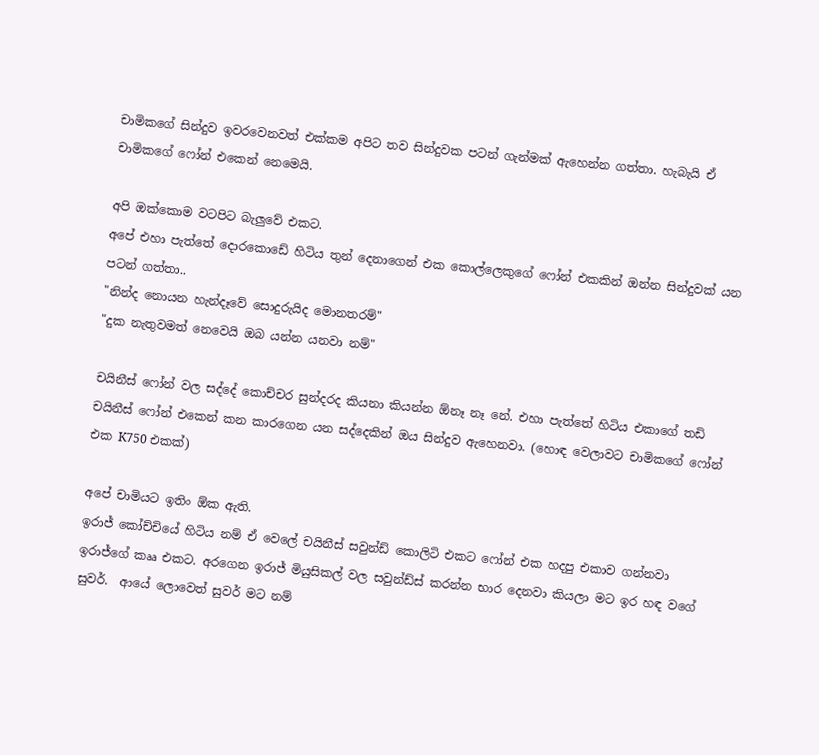චාමිකගේ සින්දුව ඉවරවෙනවත් එක්කම අපිට තව සින්දුවක පටන් ගැන්මක් ඇහෙන්න ගත්තා. හැබැයි ඒ චාමිකගේ ෆෝන් එකෙන් නෙමෙයි.

අපි ඔක්කොම වටපිට බැලුවේ එකට.
අපේ එහා පැත්තේ දොරකොඩේ හිටිය තුන් දෙනාගෙන් එක කොල්ලෙකුගේ ෆෝන් එකකින් ඔන්න සින්දුවක් යන පටන් ගත්තා..
"නින්ද නොයන හැන්දෑවේ සොදුරුයිද මොනතරම්"
"දුක නැතුවමත් නෙවෙයි ඔබ යන්න යනවා නම්"

චයිනීස් ෆෝන් වල සද්දේ කොච්චර සුන්දරද කියනා කියන්න ඕනෑ නෑ නේ. එහා පැත්තේ හිටිය එකාගේ තඩි චයිනීස් ෆෝන් එකෙන් කන කාරගෙන යන සද්දෙකින් ඔය සින්දුව ඇහෙනවා. (හොඳ වෙලාවට චාමිකගේ ෆෝන් එක K750 එකක්)

අපේ චාමියට ඉතිං ඕක ඇති.
ඉරාජ් කෝච්චියේ හිටිය නම් ඒ වෙලේ චයිනීස් සවුන්ඩ් කොලිටි එකට ෆෝන් එක හදපු එකාව ගන්නවා ඉරාජ්ගේ කෲ එකට. අරගෙන ඉරාජ් මියුසිකල් වල සවුන්ඩ්ස් කරන්න භාර දෙනවා කියලා මට ඉර හඳ වගේ සුවර්.  ආයේ ලොවෙත් සුවර් මට නම්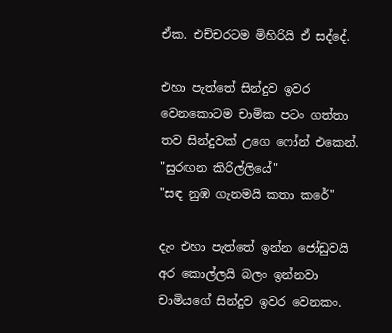ඒක. එච්චරටම මිහිරියි ඒ සද්දේ.

එහා පැත්තේ සින්දුව ඉවර වෙනකොටම චාමික පටං ගත්තා තව සින්දුවක් උගෙ ෆෝන් එකෙන්.
"සුරඟන කිරිල්ලියේ"
"සඳ නුඹ ගැනමයි කතා කරේ"

දැං එහා පැත්තේ ඉන්න ජෝඩුවයි අර කොල්ලයි බලං ඉන්නවා චාමියගේ සින්දුව ඉවර වෙනකං.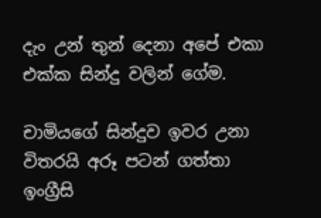දැං උන් තුන් දෙනා අපේ එකා එක්ක සින්දු වලින් ගේම.

චාමියගේ සින්දුව ඉවර උනා විතරයි අරූ පටන් ගත්තා ඉංග්‍රීසි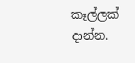කෑල්ලක් දාන්න.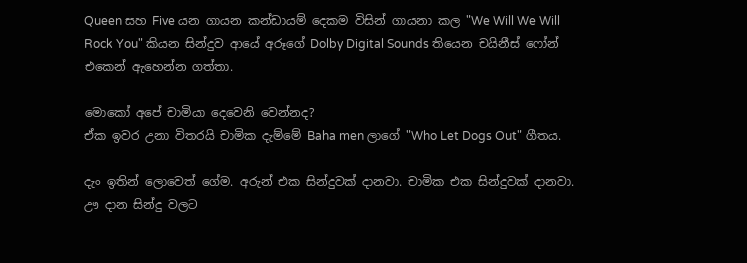Queen සහ Five යන ගායන කන්ඩායම් දෙකම විසින් ගායනා කල "We Will We Will Rock You" කියන සින්දුව ආයේ අරූගේ Dolby Digital Sounds තියෙන චයිනීස් ෆෝන් එකෙන් ඇහෙන්න ගත්තා.

මොකෝ අපේ චාමියා දෙවෙනි වෙන්නද?
ඒක ඉවර උනා විතරයි චාමික දැම්මේ Baha men ලාගේ "Who Let Dogs Out" ගීතය.

දැං ඉතින් ලොවෙත් ගේම. අරුන් එක සින්දුවක් දානවා. චාමික එක සින්දුවක් දානවා. ඌ දාන සින්දු වලට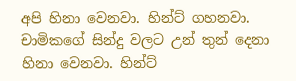අපි හිනා වෙනවා. හින්ට් ගහනවා. චාමිකගේ සින්දු වලට උන් තුන් දෙනා හිනා වෙනවා. හින්ට්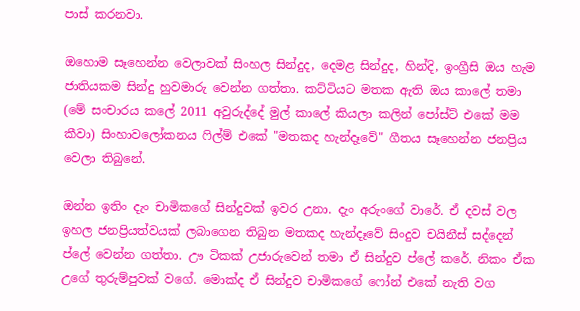පාස් කරනවා.

ඔහොම සෑහෙන්න වෙලාවක් සිංහල සින්දුද, දෙමළ සින්දුද, හින්දි, ඉංග්‍රීසි ඔය හැම ජාතියකම සින්දු හුවමාරු වෙන්න ගත්තා. කට්ටියට මතක ඇති ඔය කාලේ තමා (මේ සංචාරය කලේ 2011 අවුරුද්දේ මුල් කාලේ කියලා කලින් පෝස්ට් එකේ මම කීවා) සිංහාවලෝකනය ෆිල්ම් එකේ "මතකද හැන්දෑවේ" ගීතය සෑහෙන්න ජනප්‍රිය වෙලා තිබුනේ.

ඔන්න ඉතිං දැං චාමිකගේ සින්දුවක් ඉවර උනා. දැං අරුංගේ වාරේ. ඒ දවස් වල ඉහල ජනප්‍රියත්වයක් ලබාගෙන තිබුන මතකද හැන්දෑවේ සිංදුව චයිනීස් සද්දෙන් ප්ලේ වෙන්න ගත්තා. ඌ ටිකක් උජාරුවෙන් තමා ඒ සින්දුව ප්ලේ කරේ. නිකං ඒක උගේ තුරුම්පුවක් වගේ. මොක්ද ඒ සින්දුව චාමිකගේ ෆෝන් එකේ නැති වග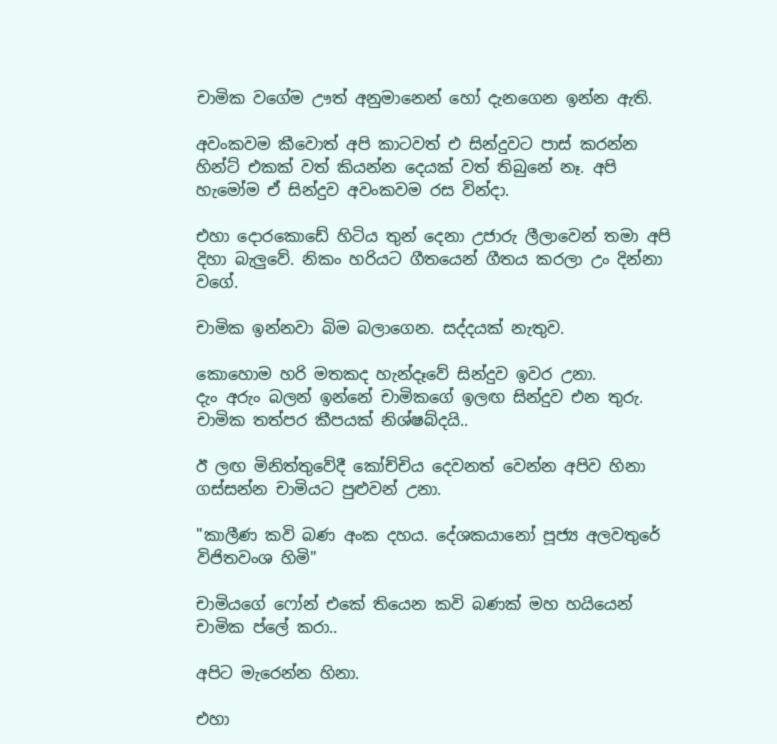චාමික වගේම ඌත් අනුමානෙන් හෝ දැනගෙන ඉන්න ඇති.

අවංකවම කීවොත් අපි කාටවත් එ සින්දුවට පාස් කරන්න හින්ට් එකක් වත් කියන්න දෙයක් වත් තිබුනේ නෑ. අපි හැමෝම ඒ සින්දුව අවංකවම රස වින්දා.

එහා දොරකොඩේ හිටිය තුන් දෙනා උජාරු ලීලාවෙන් තමා අපි දිහා බැලුවේ. නිකං හරියට ගීතයෙන් ගීතය කරලා උං දින්නා වගේ.

චාමික ඉන්නවා බිම බලාගෙන. සද්දයක් නැතුව.

කොහොම හරි මතකද හැන්දෑවේ සින්දුව ඉවර උනා.
දැං අරුං බලන් ඉන්නේ චාමිකගේ ඉලඟ සින්දුව එන තුරු. චාමික තත්පර කීපයක් නිශ්ෂබ්දයි..

ඊ ලඟ මිනිත්තුවේදී කෝච්චිය දෙවනත් වෙන්න අපිව හිනා ගස්සන්න චාමියට පුළුවන් උනා.

"කාලීණ කවි බණ අංක දහය. දේශකයානෝ පූජ්‍ය අලවතුරේ විජිතවංශ හිමි"

චාමියගේ ෆෝන් එකේ තියෙන කවි බණක් මහ හයියෙන් චාමික ප්ලේ කරා..

අපිට මැරෙන්න හිනා.

එහා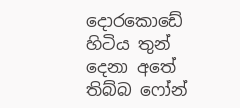දොරකොඩේ හිටිය තුන් දෙනා අතේ තිබ්බ ෆෝන්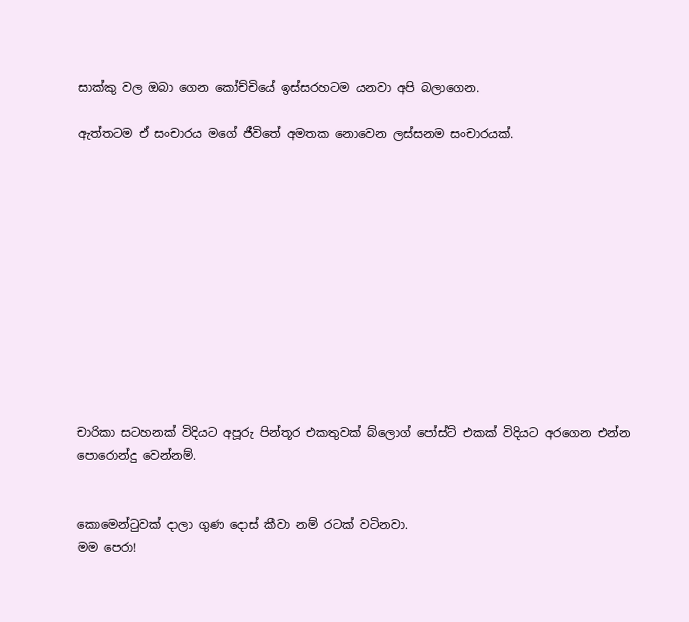සාක්කු වල ඔබා ගෙන කෝච්චියේ ඉස්සරහටම යනවා අපි බලාගෙන.

ඇත්තටම ඒ සංචාරය මගේ ජීවිතේ අමතක නොවෙන ලස්සනම සංචාරයක්.












චාරිකා සටහනක් විදියට අපූරු පින්තූර එකතුවක් බ්ලොග් පෝස්ට් එකක් විදියට අරගෙන එන්න පොරොන්දු වෙන්නම්.


කොමෙන්ටුවක් දාලා ගුණ දොස් කීවා නම් රටක් වටිනවා.
මම පෙරා!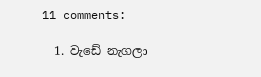11 comments:

  1. වැඩේ නැගලා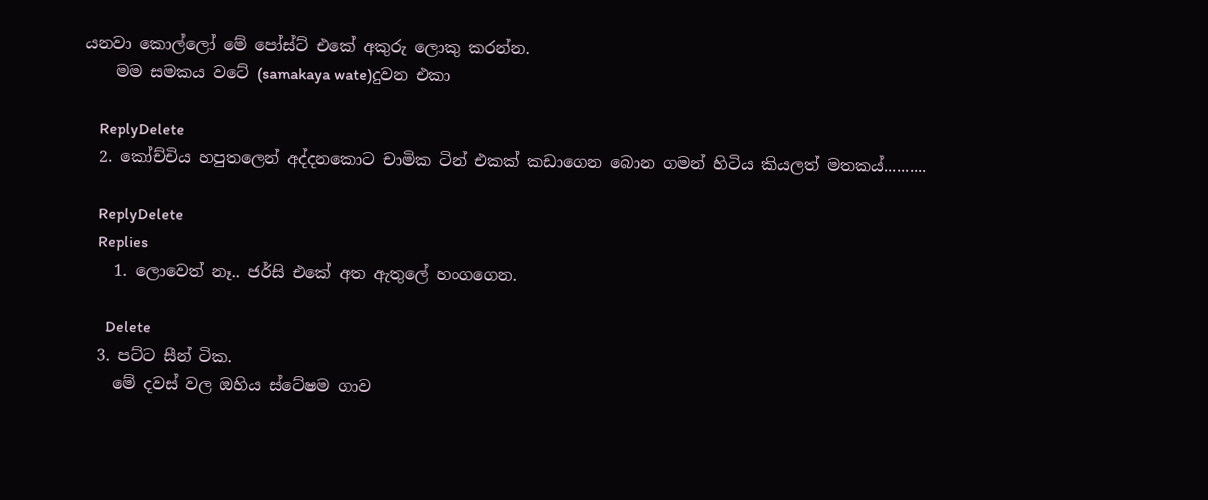යනවා කොල්ලෝ මේ පෝස්ට් එකේ අකුරු ලොකු කරන්න.
    මම සමකය වටේ (samakaya wate)දුවන එකා

    ReplyDelete
  2. කෝච්චිය හපුතලෙන් අද්දනකොට චාමික ටින් එකක් කඩාගෙන බොන ගමන් හිටිය කියලත් මතකය්..........

    ReplyDelete
    Replies
    1. ලොවෙත් නෑ.. ජර්සි එකේ අත ඇතුලේ හංගගෙන.

      Delete
  3. පට්ට සීන් ටික.
    මේ දවස් වල ඔහිය ස්ටේෂම ගාව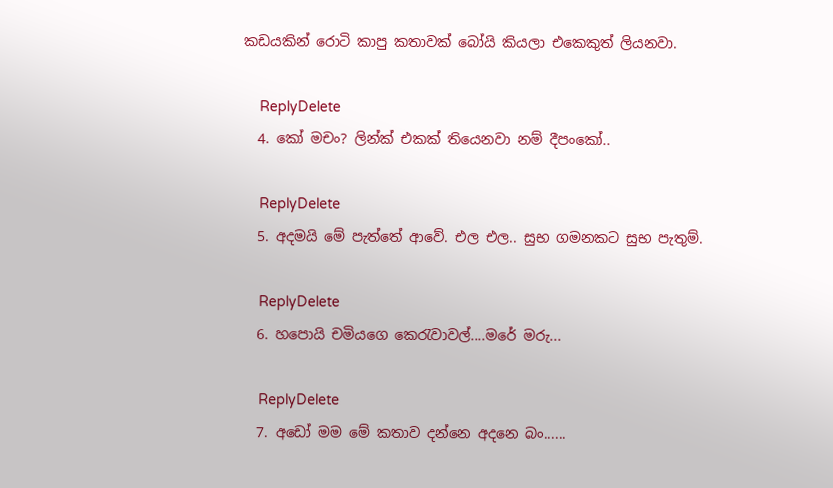කඩයකින් රොටි කාපු කතාවක් බෝයි කියලා එකෙකුත් ලියනවා.

    ReplyDelete
  4. කෝ මචං? ලින්ක් එකක් තියෙනවා නම් දීපංකෝ..

    ReplyDelete
  5. අදමයි මේ පැත්තේ ආවේ. එල එල.. සුභ ගමනකට සුභ පැතුම්.

    ReplyDelete
  6. හපොයි චමියගෙ කෙරැවාවල්....මරේ ම‍රු...

    ReplyDelete
  7. අඩෝ මම මේ කතාව දන්නෙ අදනෙ බං......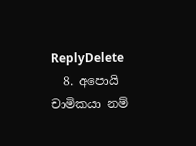ReplyDelete
  8. අපොයි චාමිකයා නම්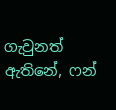ගැවුනත් ඇතිනේ, ෆන්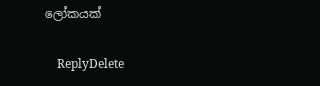ලෝකයක්

    ReplyDelete